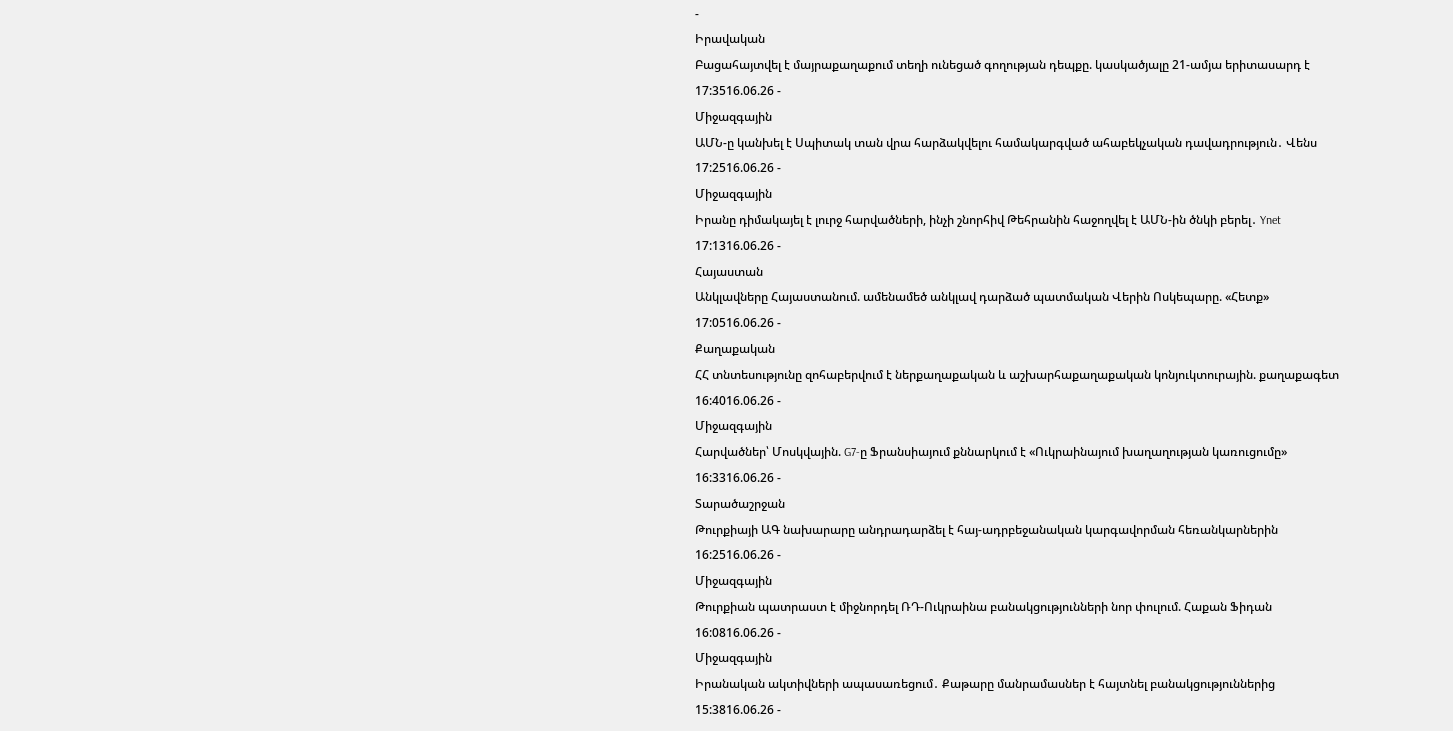-
Իրավական
Բացահայտվել է մայրաքաղաքում տեղի ունեցած գողության դեպքը. կասկածյալը 21-ամյա երիտասարդ է
17:3516.06.26 -
Միջազգային
ԱՄՆ-ը կանխել է Սպիտակ տան վրա հարձակվելու համակարգված ահաբեկչական դավադրություն․ Վենս
17:2516.06.26 -
Միջազգային
Իրանը դիմակայել է լուրջ հարվածների, ինչի շնորհիվ Թեհրանին հաջողվել է ԱՄՆ-ին ծնկի բերել․ Ynet
17:1316.06.26 -
Հայաստան
Անկլավները Հայաստանում. ամենամեծ անկլավ դարձած պատմական Վերին Ոսկեպարը. «Հետք»
17:0516.06.26 -
Քաղաքական
ՀՀ տնտեսությունը զոհաբերվում է ներքաղաքական և աշխարհաքաղաքական կոնյուկտուրային. քաղաքագետ
16:4016.06.26 -
Միջազգային
Հարվածներ՝ Մոսկվային. G7-ը Ֆրանսիայում քննարկում է «Ուկրաինայում խաղաղության կառուցումը»
16:3316.06.26 -
Տարածաշրջան
Թուրքիայի ԱԳ նախարարը անդրադարձել է հայ-ադրբեջանական կարգավորման հեռանկարներին
16:2516.06.26 -
Միջազգային
Թուրքիան պատրաստ է միջնորդել ՌԴ-Ուկրաինա բանակցությունների նոր փուլում. Հաքան Ֆիդան
16:0816.06.26 -
Միջազգային
Իրանական ակտիվների ապասառեցում․ Քաթարը մանրամասներ է հայտնել բանակցություններից
15:3816.06.26 -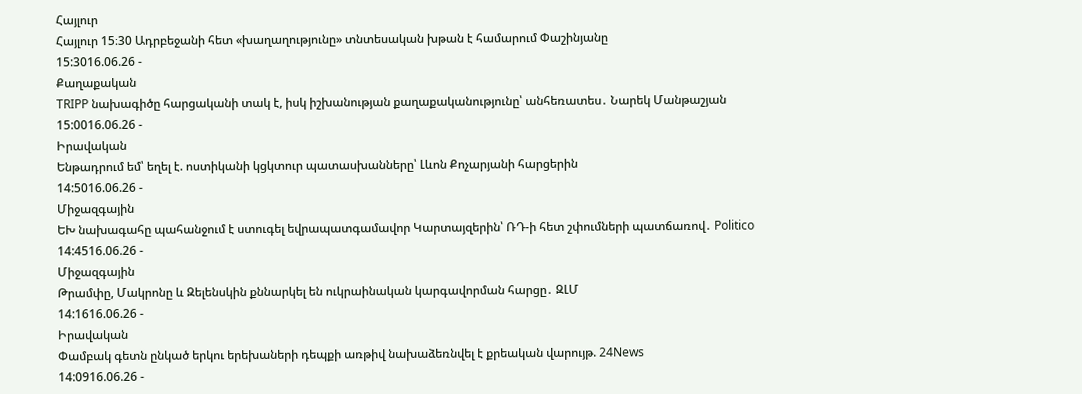Հայլուր
Հայլուր 15։30 Ադրբեջանի հետ «խաղաղությունը» տնտեսական խթան է համարում Փաշինյանը
15:3016.06.26 -
Քաղաքական
TRIPP նախագիծը հարցականի տակ է, իսկ իշխանության քաղաքականությունը՝ անհեռատես․ Նարեկ Մանթաշյան
15:0016.06.26 -
Իրավական
Ենթադրում եմ՝ եղել է. ոստիկանի կցկտուր պատասխանները՝ Լևոն Քոչարյանի հարցերին
14:5016.06.26 -
Միջազգային
ԵԽ նախագահը պահանջում է ստուգել եվրապատգամավոր Կարտայզերին՝ ՌԴ-ի հետ շփումների պատճառով․ Politico
14:4516.06.26 -
Միջազգային
Թրամփը, Մակրոնը և Զելենսկին քննարկել են ուկրաինական կարգավորման հարցը․ ԶԼՄ
14:1616.06.26 -
Իրավական
Փամբակ գետն ընկած երկու երեխաների դեպքի առթիվ նախաձեռնվել է քրեական վարույթ. 24News
14:0916.06.26 -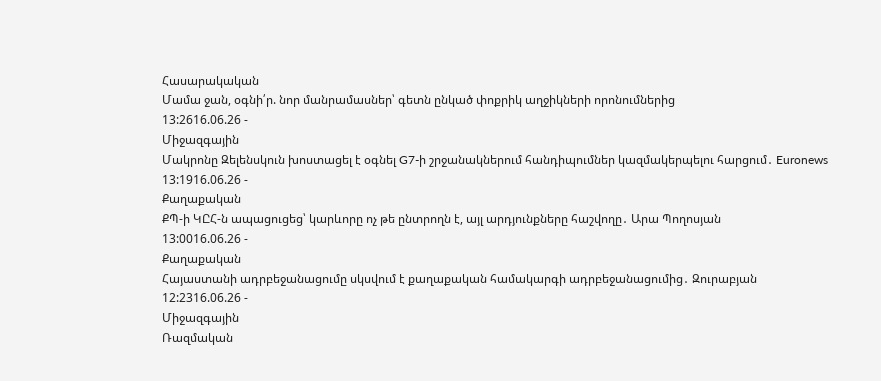Հասարակական
Մամա ջան, օգնի՛ր. նոր մանրամասներ՝ գետն ընկած փոքրիկ աղջիկների որոնումներից
13:2616.06.26 -
Միջազգային
Մակրոնը Զելենսկուն խոստացել է օգնել G7-ի շրջանակներում հանդիպումներ կազմակերպելու հարցում․ Euronews
13:1916.06.26 -
Քաղաքական
ՔՊ-ի ԿԸՀ-ն ապացուցեց՝ կարևորը ոչ թե ընտրողն է, այլ արդյունքները հաշվողը․ Արա Պողոսյան
13:0016.06.26 -
Քաղաքական
Հայաստանի ադրբեջանացումը սկսվում է քաղաքական համակարգի ադրբեջանացումից․ Զուրաբյան
12:2316.06.26 -
Միջազգային
Ռազմական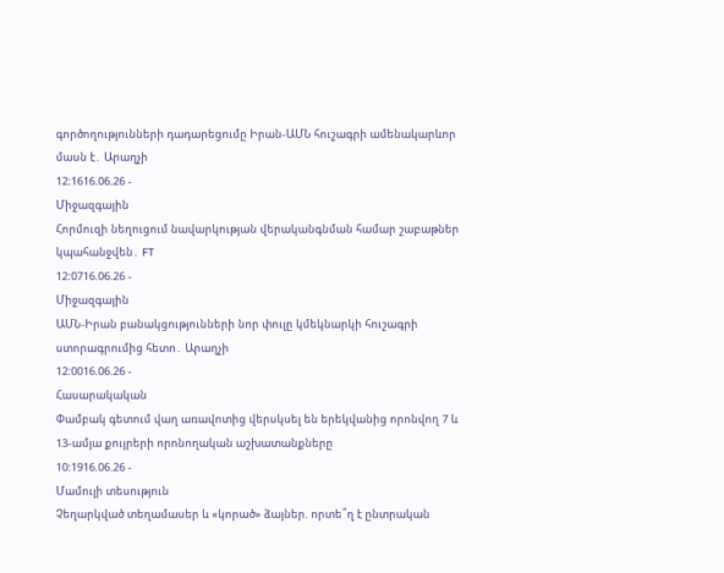գործողությունների դադարեցումը Իրան-ԱՄՆ հուշագրի ամենակարևոր մասն է․ Արաղչի
12:1616.06.26 -
Միջազգային
Հորմուզի նեղուցում նավարկության վերականգնման համար շաբաթներ կպահանջվեն․ FT
12:0716.06.26 -
Միջազգային
ԱՄՆ-Իրան բանակցությունների նոր փուլը կմեկնարկի հուշագրի ստորագրումից հետո․ Արաղչի
12:0016.06.26 -
Հասարակական
Փամբակ գետում վաղ առավոտից վերսկսել են երեկվանից որոնվող 7 և 13-ամյա քույրերի որոնողական աշխատանքները
10:1916.06.26 -
Մամուլի տեսություն
Չեղարկված տեղամասեր և «կորած» ձայներ. որտե՞ղ է ընտրական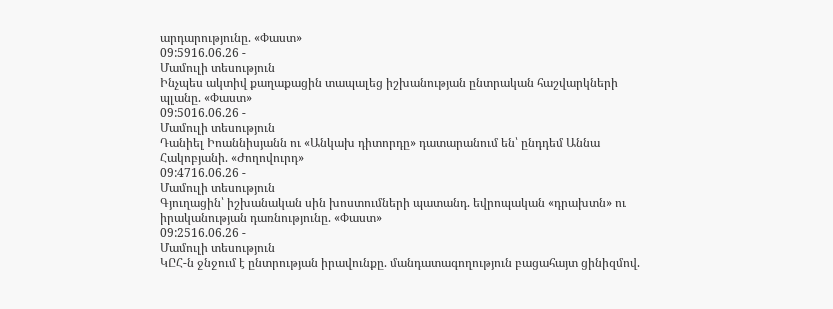արդարությունը. «Փաստ»
09:5916.06.26 -
Մամուլի տեսություն
Ինչպես ակտիվ քաղաքացին տապալեց իշխանության ընտրական հաշվարկների պլանը. «Փաստ»
09:5016.06.26 -
Մամուլի տեսություն
Դանիել Իոաննիսյանն ու «Անկախ դիտորդը» դատարանում են՝ ընդդեմ Աննա Հակոբյանի. «Ժողովուրդ»
09:4716.06.26 -
Մամուլի տեսություն
Գյուղացին՝ իշխանական սին խոստումների պատանդ. եվրոպական «դրախտն» ու իրականության դառնությունը. «Փաստ»
09:2516.06.26 -
Մամուլի տեսություն
ԿԸՀ-ն ջնջում է ընտրության իրավունքը. մանդատագողություն բացահայտ ցինիզմով.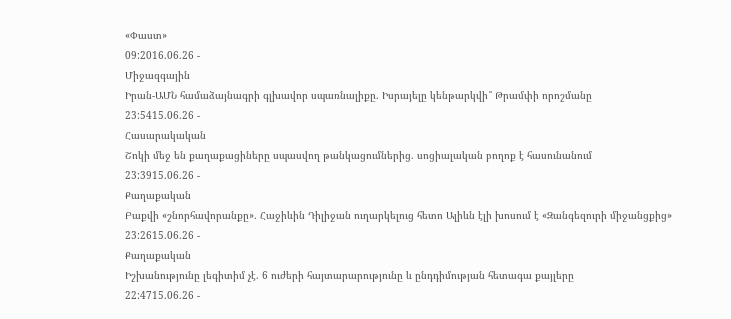«Փաստ»
09:2016.06.26 -
Միջազգային
Իրան-ԱՄՆ համաձայնագրի գլխավոր սպառնալիքը. Իսրայելը կենթարկվի՞ Թրամփի որոշմանը
23:5415.06.26 -
Հասարակական
Շոկի մեջ են քաղաքացիները սպասվող թանկացումներից. սոցիալական բողոք է հասունանում
23:3915.06.26 -
Քաղաքական
Բաքվի «շնորհավորանքը». Հաջիևին Դիլիջան ուղարկելուց հետո Ալիևն էլի խոսում է «Զանգեզուրի միջանցքից»
23:2615.06.26 -
Քաղաքական
Իշխանությունը լեգիտիմ չէ. 6 ուժերի հայտարարությունը և ընդդիմության հետագա քայլերը
22:4715.06.26 -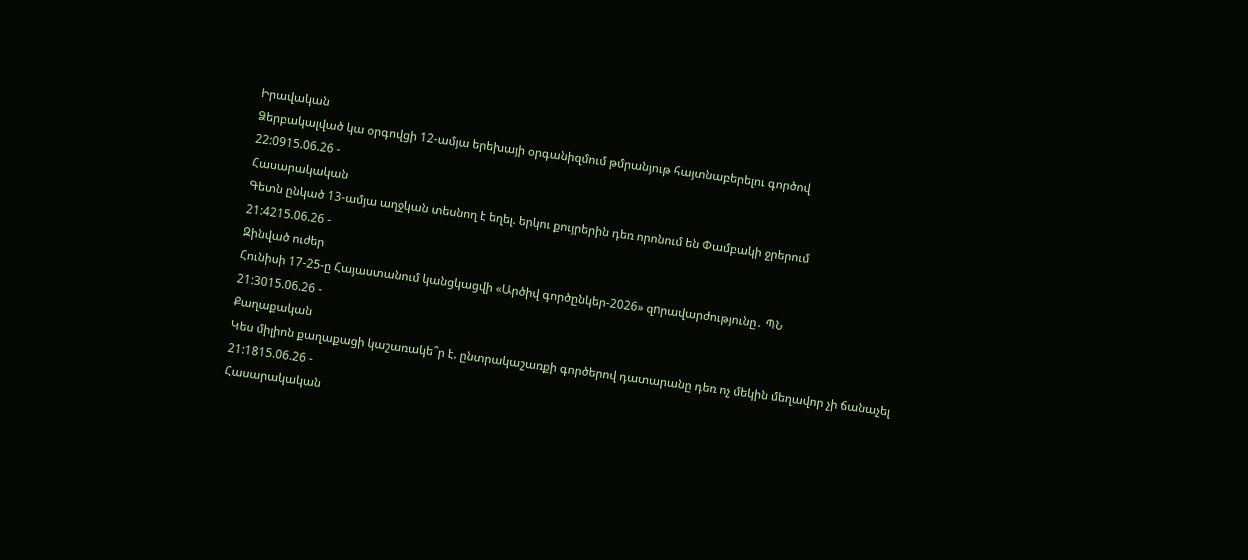Իրավական
Ձերբակալված կա օրգովցի 12-ամյա երեխայի օրգանիզմում թմրանյութ հայտնաբերելու գործով
22:0915.06.26 -
Հասարակական
Գետն ընկած 13-ամյա աղջկան տեսնող է եղել. երկու քույրերին դեռ որոնում են Փամբակի ջրերում
21:4215.06.26 -
Զինված ուժեր
Հունիսի 17-25-ը Հայաստանում կանցկացվի «Արծիվ գործընկեր-2026» զnրավարժությունը․ ՊՆ
21:3015.06.26 -
Քաղաքական
Կես միլիոն քաղաքացի կաշառակե՞ր է. ընտրակաշառքի գործերով դատարանը դեռ ոչ մեկին մեղավոր չի ճանաչել
21:1815.06.26 -
Հասարակական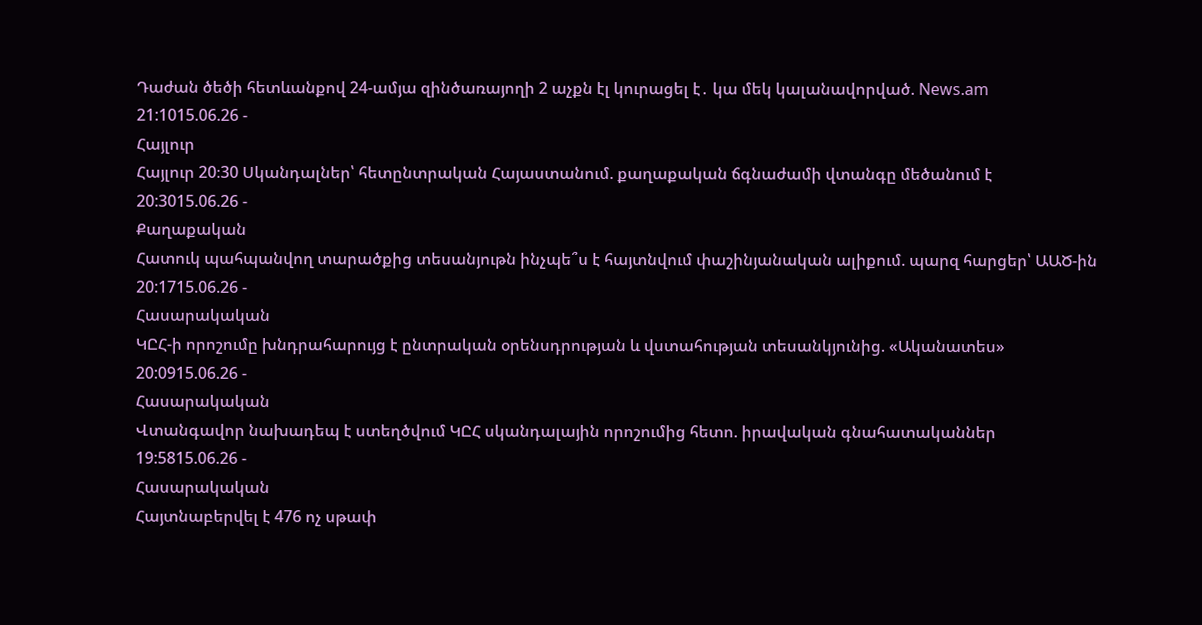Դաժան ծեծի հետևանքով 24-ամյա զինծառայողի 2 աչքն էլ կուրացել է․ կա մեկ կալանավորված. News.am
21:1015.06.26 -
Հայլուր
Հայլուր 20։30 Սկանդալներ՝ հետընտրական Հայաստանում. քաղաքական ճգնաժամի վտանգը մեծանում է
20:3015.06.26 -
Քաղաքական
Հատուկ պահպանվող տարածքից տեսանյութն ինչպե՞ս է հայտնվում փաշինյանական ալիքում. պարզ հարցեր՝ ԱԱԾ-ին
20:1715.06.26 -
Հասարակական
ԿԸՀ-ի որոշումը խնդրահարույց է ընտրական օրենսդրության և վստահության տեսանկյունից. «Ականատես»
20:0915.06.26 -
Հասարակական
Վտանգավոր նախադեպ է ստեղծվում ԿԸՀ սկանդալային որոշումից հետո. իրավական գնահատականներ
19:5815.06.26 -
Հասարակական
Հայտնաբերվել է 476 ոչ սթափ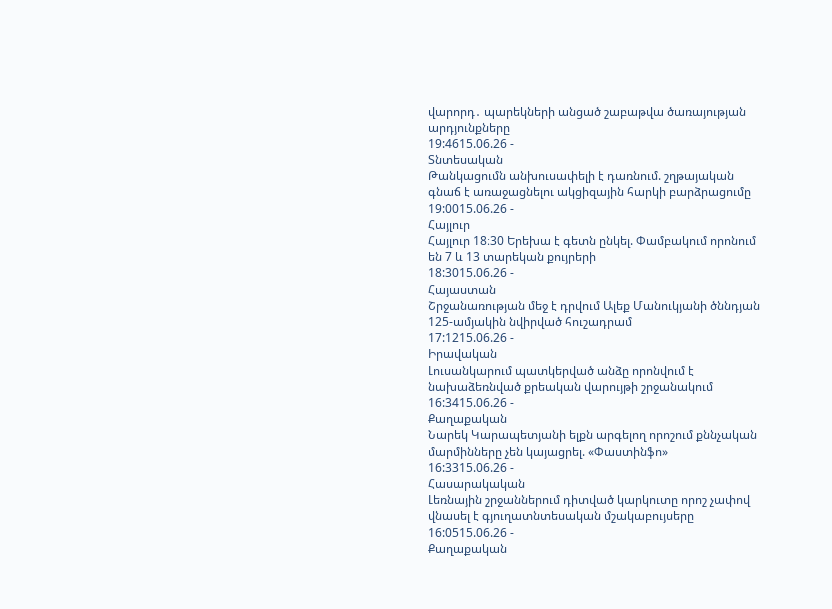վարորդ․ պարեկների անցած շաբաթվա ծառայության արդյունքները
19:4615.06.26 -
Տնտեսական
Թանկացումն անխուսափելի է դառնում. շղթայական գնաճ է առաջացնելու ակցիզային հարկի բարձրացումը
19:0015.06.26 -
Հայլուր
Հայլուր 18։30 Երեխա է գետն ընկել. Փամբակում որոնում են 7 և 13 տարեկան քույրերի
18:3015.06.26 -
Հայաստան
Շրջանառության մեջ է դրվում Ալեք Մանուկյանի ծննդյան 125-ամյակին նվիրված հուշադրամ
17:1215.06.26 -
Իրավական
Լուսանկարում պատկերված անձը որոնվում է նախաձեռնված քրեական վարույթի շրջանակում
16:3415.06.26 -
Քաղաքական
Նարեկ Կարապետյանի ելքն արգելող որոշում քննչական մարմինները չեն կայացրել. «Փաստինֆո»
16:3315.06.26 -
Հասարակական
Լեռնային շրջաններում դիտված կարկուտը որոշ չափով վնասել է գյուղատնտեսական մշակաբույսերը
16:0515.06.26 -
Քաղաքական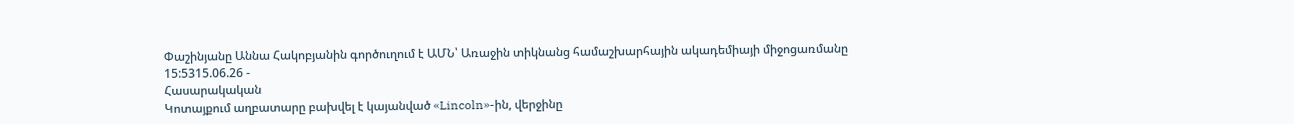Փաշինյանը Աննա Հակոբյանին գործուղում է ԱՄՆ՝ Առաջին տիկնանց համաշխարհային ակադեմիայի միջոցառմանը
15:5315.06.26 -
Հասարակական
Կոտայքում աղբատարը բախվել է կայանված «Lincoln»-ին, վերջինը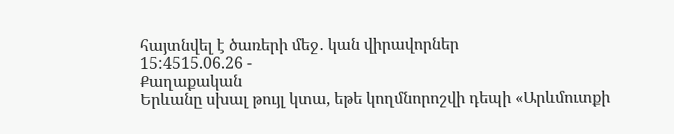հայտնվել է ծառերի մեջ․ կան վիրավորներ
15:4515.06.26 -
Քաղաքական
Երևանը սխալ թույլ կտա, եթե կողմնորոշվի դեպի «Արևմուտքի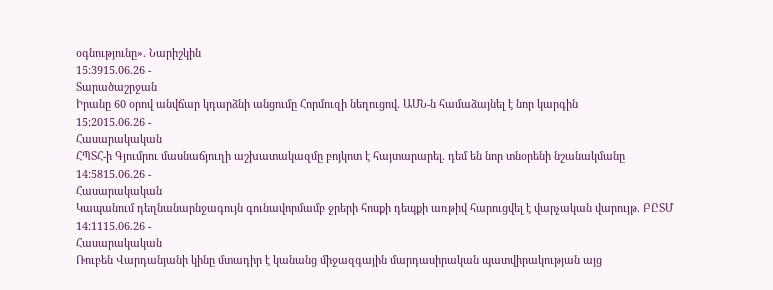օգնությունը». Նարիշկին
15:3915.06.26 -
Տարածաշրջան
Իրանը 60 օրով անվճար կդարձնի անցումը Հորմուզի նեղուցով. ԱՄՆ-ն համաձայնել է նոր կարգին
15:2015.06.26 -
Հասարակական
ՀՊՏՀ-ի Գյումրու մասնաճյուղի աշխատակազմը բոյկոտ է հայտարարել. դեմ են նոր տնօրենի նշանակմանը
14:5815.06.26 -
Հասարակական
Կապանում դեղնանարնջագույն գունավորմամբ ջրերի հոսքի դեպքի առթիվ հարուցվել է վարչական վարույթ. ԲԸՏՄ
14:1115.06.26 -
Հասարակական
Ռուբեն Վարդանյանի կինը մտադիր է կանանց միջազգային մարդասիրական պատվիրակության այց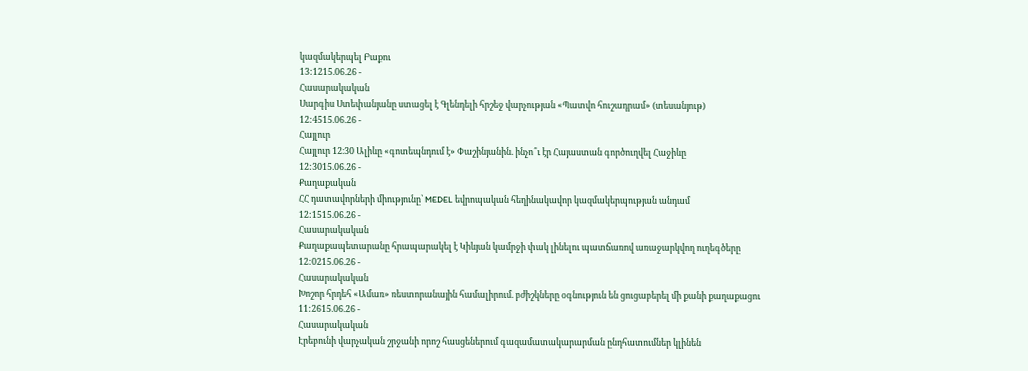կազմակերպել Բաքու
13:1215.06.26 -
Հասարակական
Սարգիս Ստեփանյանը ստացել է Գլենդելի հրշեջ վարչության «Պատվո հուշադրամ» (տեսանյութ)
12:4515.06.26 -
Հայլուր
Հայլուր 12։30 Ալիևը «գոտեպնդում է» Փաշինյանին. ինչո՞ւ էր Հայաստան գործուղվել Հաջիևը
12:3015.06.26 -
Քաղաքական
ՀՀ դատավորների միությունը՝ MEDEL եվրոպական հեղինակավոր կազմակերպության անդամ
12:1515.06.26 -
Հասարակական
Քաղաքապետարանը հրապարակել է Կիևյան կամրջի փակ լինելու պատճառով առաջարկվող ուղեգծերը
12:0215.06.26 -
Հասարակական
Խոշոր հրդեհ «Ամառ» ռեստորանային համալիրում. բժիշկները օգնություն են ցուցաբերել մի քանի քաղաքացու
11:2615.06.26 -
Հասարակական
Էրեբունի վարչական շրջանի որոշ հասցեներում գազամատակարարման ընդհատումներ կլինեն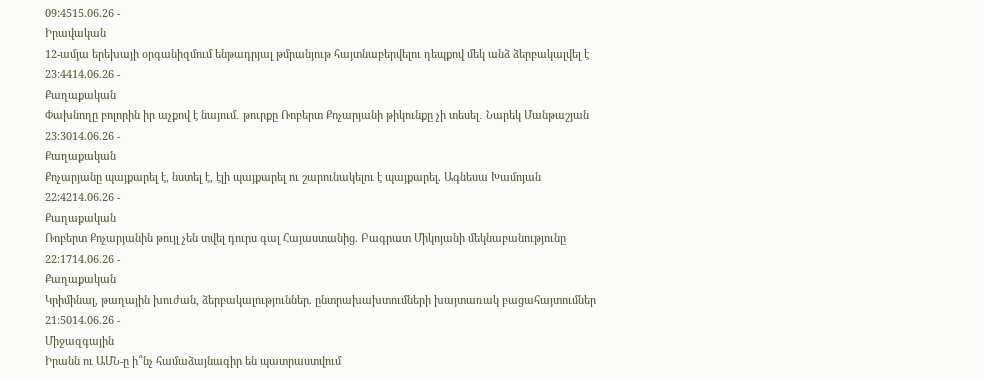09:4515.06.26 -
Իրավական
12-ամյա երեխայի օրգանիզմում ենթադրյալ թմրանյութ հայտնաբերվելու դեպքով մեկ անձ ձերբակալվել է
23:4414.06.26 -
Քաղաքական
Փախնողը բոլորին իր աչքով է նայում․ թուրքը Ռոբերտ Քոչարյանի թիկունքը չի տեսել․ Նարեկ Մանթաշյան
23:3014.06.26 -
Քաղաքական
Քոչարյանը պայքարել է, նստել է, էլի պայքարել ու շարունակելու է պայքարել. Ագնեսա Խամոյան
22:4214.06.26 -
Քաղաքական
Ռոբերտ Քոչարյանին թույլ չեն տվել դուրս գալ Հայաստանից. Բագրատ Միկոյանի մեկնաբանությունը
22:1714.06.26 -
Քաղաքական
Կրիմինալ, թաղային խուժան, ձերբակալություններ. ընտրախախտումների խայտառակ բացահայտումներ
21:5014.06.26 -
Միջազգային
Իրանն ու ԱՄՆ-ը ի՞նչ համաձայնագիր են պատրաստվում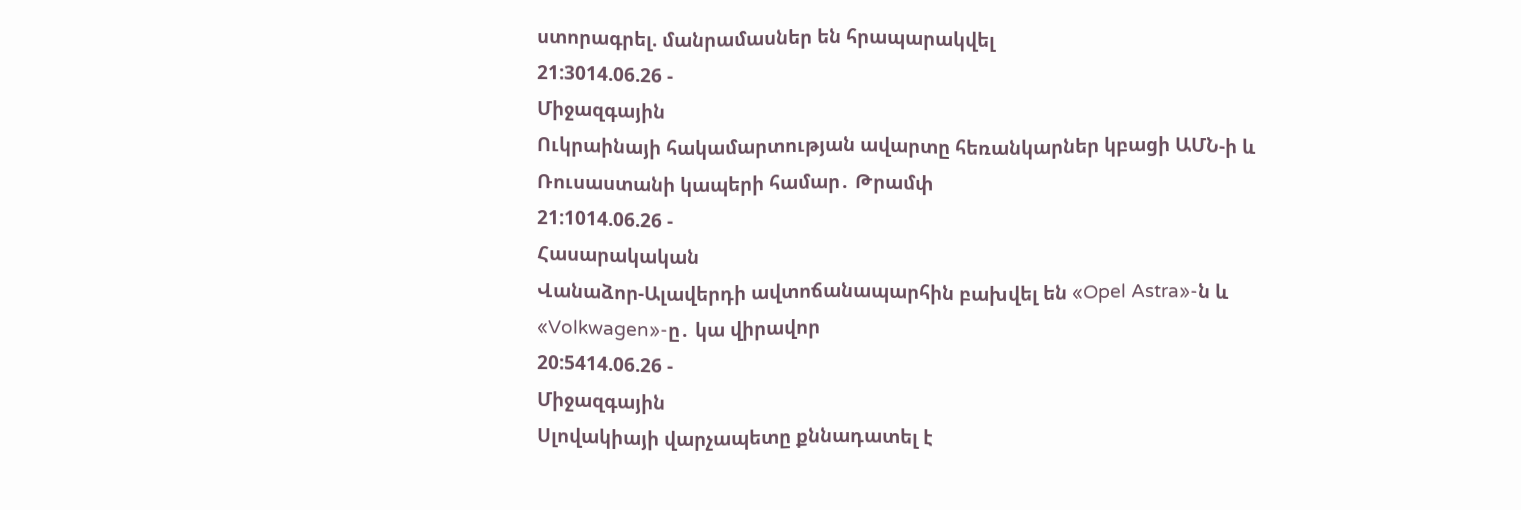ստորագրել. մանրամասներ են հրապարակվել
21:3014.06.26 -
Միջազգային
Ուկրաինայի հակամարտության ավարտը հեռանկարներ կբացի ԱՄՆ-ի և Ռուսաստանի կապերի համար․ Թրամփ
21:1014.06.26 -
Հասարակական
Վանաձոր-Ալավերդի ավտոճանապարհին բախվել են «Opel Astra»-ն և «Volkwagen»-ը․ կա վիրավոր
20:5414.06.26 -
Միջազգային
Սլովակիայի վարչապետը քննադատել է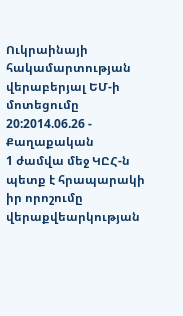Ուկրաինայի հակամարտության վերաբերյալ ԵՄ-ի մոտեցումը
20:2014.06.26 -
Քաղաքական
1 ժամվա մեջ ԿԸՀ-ն պետք է հրապարակի իր որոշումը վերաքվեարկության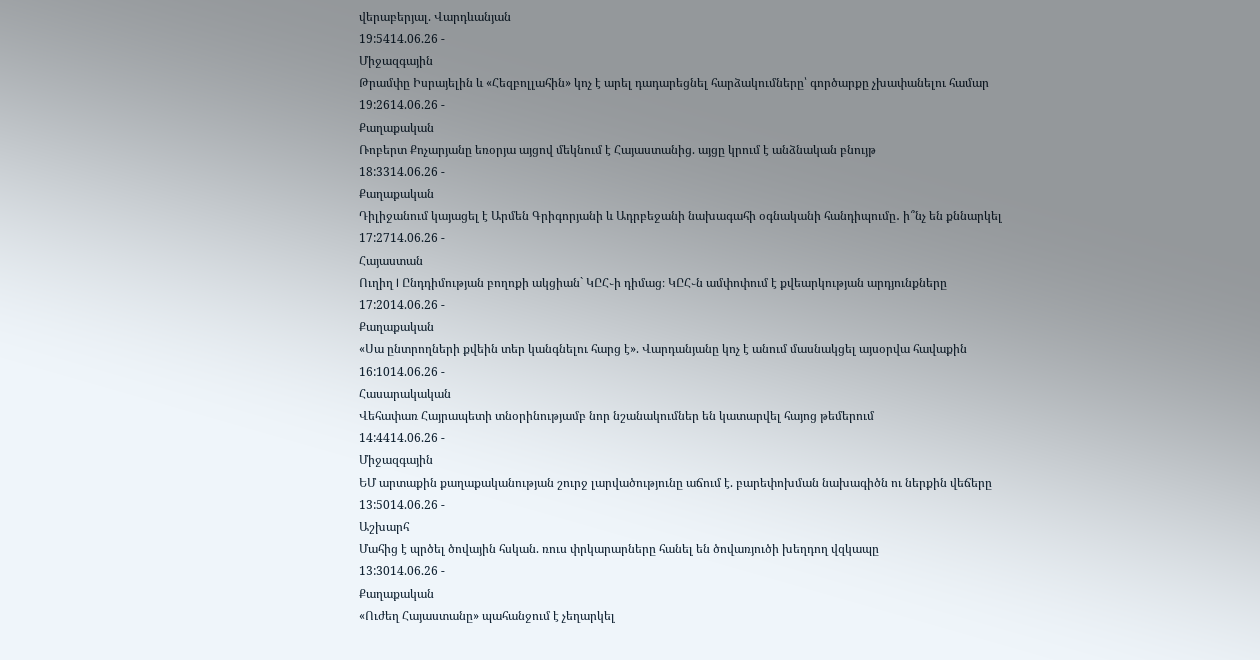վերաբերյալ. Վարդևանյան
19:5414.06.26 -
Միջազգային
Թրամփը Իսրայելին և «Հեզբոլլահին» կոչ է արել դադարեցնել հարձակումները՝ գործարքը չխափանելու համար
19:2614.06.26 -
Քաղաքական
Ռոբերտ Քոչարյանը եռօրյա այցով մեկնում է Հայաստանից. այցը կրում է անձնական բնույթ
18:3314.06.26 -
Քաղաքական
Դիլիջանում կայացել է Արմեն Գրիգորյանի և Ադրբեջանի նախագահի օգնականի հանդիպումը․ ի՞նչ են քննարկել
17:2714.06.26 -
Հայաստան
Ուղիղ I Ընդդիմության բողոքի ակցիան` ԿԸՀ֊ի դիմաց։ ԿԸՀ֊ն ամփոփում է քվեարկության արդյունքները
17:2014.06.26 -
Քաղաքական
«Սա ընտրողների քվեին տեր կանգնելու հարց է». Վարդանյանը կոչ է անում մասնակցել այսօրվա հավաքին
16:1014.06.26 -
Հասարակական
Վեհափառ Հայրապետի տնօրինությամբ նոր նշանակումներ են կատարվել հայոց թեմերում
14:4414.06.26 -
Միջազգային
ԵՄ արտաքին քաղաքականության շուրջ լարվածությունը աճում է. բարեփոխման նախագիծն ու ներքին վեճերը
13:5014.06.26 -
Աշխարհ
Մահից է պրծել ծովային հսկան. ռուս փրկարարները հանել են ծովառյուծի խեղդող վզկապը
13:3014.06.26 -
Քաղաքական
«Ուժեղ Հայաստանը» պահանջում է չեղարկել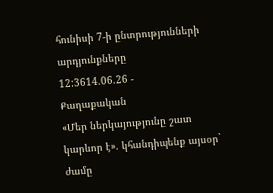հունիսի 7-ի ընտրությունների արդյունքները
12:3614.06.26 -
Քաղաքական
«Մեր ներկայությունը շատ կարևոր է». կհանդիպենք այսօր` ժամը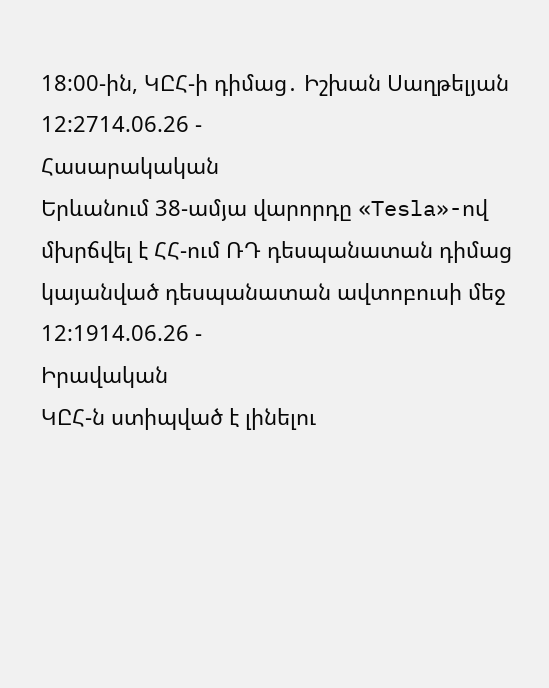18:00-ին, ԿԸՀ-ի դիմաց․ Իշխան Սաղթելյան
12:2714.06.26 -
Հասարակական
Երևանում 38-ամյա վարորդը «Tesla»-ով մխրճվել է ՀՀ-ում ՌԴ դեսպանատան դիմաց կայանված դեսպանատան ավտոբուսի մեջ
12:1914.06.26 -
Իրավական
ԿԸՀ-ն ստիպված է լինելու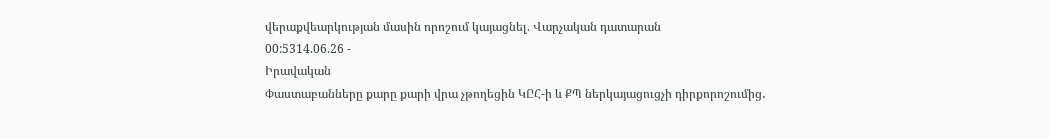վերաքվեարկության մասին որոշում կայացնել. Վարչական դատարան
00:5314.06.26 -
Իրավական
Փաստաբանները քարը քարի վրա չթողեցին ԿԸՀ-ի և ՔՊ ներկայացուցչի դիրքորոշումից․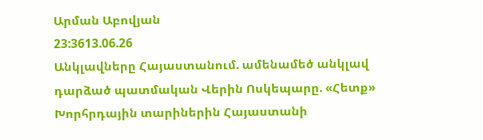Արման Աբովյան
23:3613.06.26
Անկլավները Հայաստանում. ամենամեծ անկլավ դարձած պատմական Վերին Ոսկեպարը. «Հետք»
Խորհրդային տարիներին Հայաստանի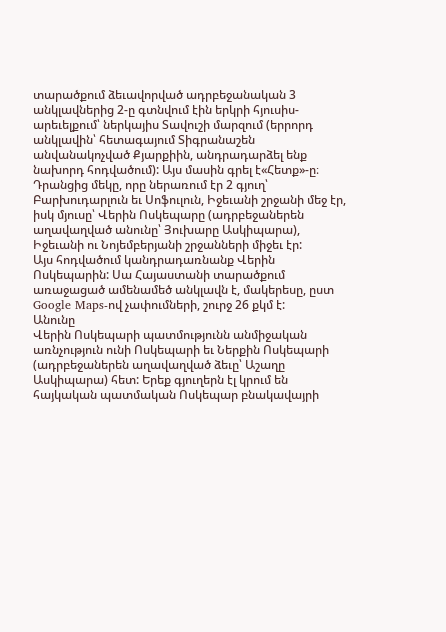տարածքում ձեւավորված ադրբեջանական 3 անկլավներից 2-ը գտնվում էին երկրի հյուսիս-արեւելքում՝ ներկայիս Տավուշի մարզում (երրորդ անկլավին՝ հետագայում Տիգրանաշեն անվանակոչված Քյարքիին, անդրադարձել ենք նախորդ հոդվածում): Այս մասին գրել է«Հետք»-ը։
Դրանցից մեկը, որը ներառում էր 2 գյուղ՝ Բարխուդարլուն եւ Սոֆուլուն, Իջեւանի շրջանի մեջ էր, իսկ մյուսը՝ Վերին Ոսկեպարը (ադրբեջաներեն աղավաղված անունը՝ Յուխարը Ասկիպարա), Իջեւանի ու Նոյեմբերյանի շրջանների միջեւ էր:
Այս հոդվածում կանդրադառնանք Վերին Ոսկեպարին: Սա Հայաստանի տարածքում առաջացած ամենամեծ անկլավն է, մակերեսը, ըստ Google Maps-ով չափումների, շուրջ 26 քկմ է:
Անունը
Վերին Ոսկեպարի պատմությունն անմիջական առնչություն ունի Ոսկեպարի եւ Ներքին Ոսկեպարի (ադրբեջաներեն աղավաղված ձեւը՝ Աշաղը Ասկիպարա) հետ: Երեք գյուղերն էլ կրում են հայկական պատմական Ոսկեպար բնակավայրի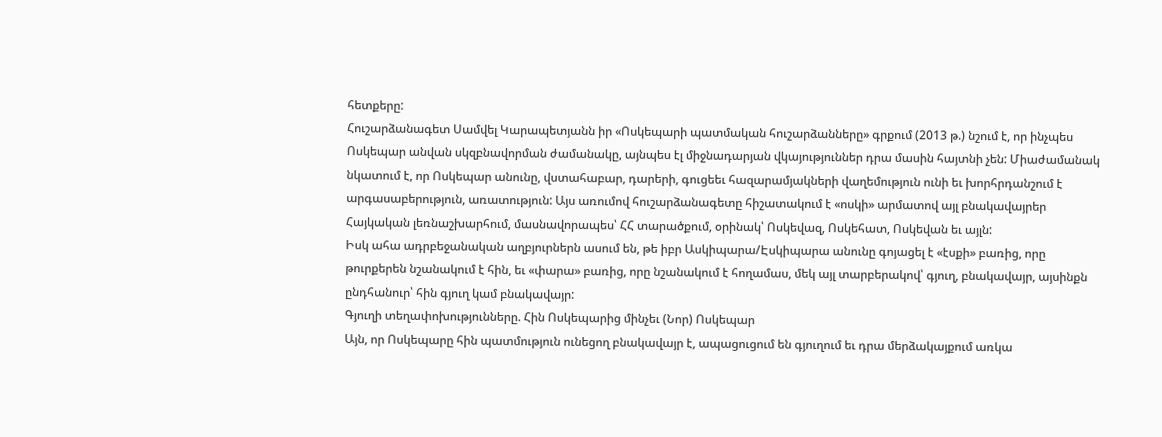հետքերը:
Հուշարձանագետ Սամվել Կարապետյանն իր «Ոսկեպարի պատմական հուշարձանները» գրքում (2013 թ.) նշում է, որ ինչպես Ոսկեպար անվան սկզբնավորման ժամանակը, այնպես էլ միջնադարյան վկայություններ դրա մասին հայտնի չեն: Միաժամանակ նկատում է, որ Ոսկեպար անունը, վստահաբար, դարերի, գուցեեւ հազարամյակների վաղեմություն ունի եւ խորհրդանշում է արգասաբերություն, առատություն: Այս առումով հուշարձանագետը հիշատակում է «ոսկի» արմատով այլ բնակավայրեր Հայկական լեռնաշխարհում, մասնավորապես՝ ՀՀ տարածքում, օրինակ՝ Ոսկեվազ, Ոսկեհատ, Ոսկեվան եւ այլն:
Իսկ ահա ադրբեջանական աղբյուրներն ասում են, թե իբր Ասկիպարա/Էսկիպարա անունը գոյացել է «էսքի» բառից, որը թուրքերեն նշանակում է հին, եւ «փարա» բառից, որը նշանակում է հողամաս, մեկ այլ տարբերակով՝ գյուղ, բնակավայր, այսինքն ընդհանուր՝ հին գյուղ կամ բնակավայր:
Գյուղի տեղափոխությունները. Հին Ոսկեպարից մինչեւ (Նոր) Ոսկեպար
Այն, որ Ոսկեպարը հին պատմություն ունեցող բնակավայր է, ապացուցում են գյուղում եւ դրա մերձակայքում առկա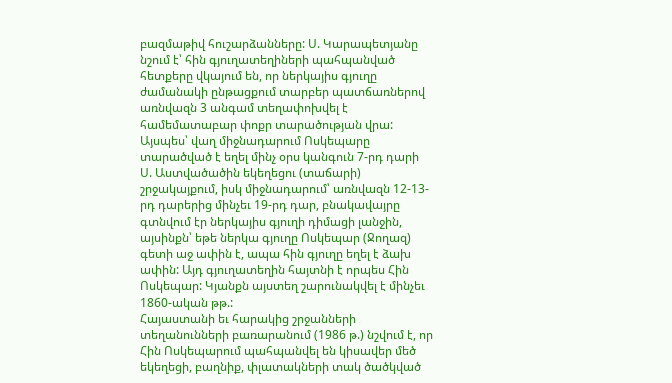բազմաթիվ հուշարձանները: Ս. Կարապետյանը նշում է՝ հին գյուղատեղիների պահպանված հետքերը վկայում են, որ ներկայիս գյուղը ժամանակի ընթացքում տարբեր պատճառներով առնվազն 3 անգամ տեղափոխվել է համեմատաբար փոքր տարածության վրա:
Այսպես՝ վաղ միջնադարում Ոսկեպարը տարածված է եղել մինչ օրս կանգուն 7-րդ դարի Ս. Աստվածածին եկեղեցու (տաճարի) շրջակայքում, իսկ միջնադարում՝ առնվազն 12-13-րդ դարերից մինչեւ 19-րդ դար, բնակավայրը գտնվում էր ներկայիս գյուղի դիմացի լանջին, այսինքն՝ եթե ներկա գյուղը Ոսկեպար (Ջողազ) գետի աջ ափին է, ապա հին գյուղը եղել է ձախ ափին: Այդ գյուղատեղին հայտնի է որպես Հին Ոսկեպար: Կյանքն այստեղ շարունակվել է մինչեւ 1860-ական թթ.:
Հայաստանի եւ հարակից շրջանների տեղանունների բառարանում (1986 թ.) նշվում է, որ Հին Ոսկեպարում պահպանվել են կիսավեր մեծ եկեղեցի, բաղնիք, փլատակների տակ ծածկված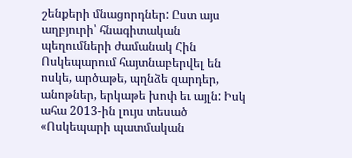շենքերի մնացորդներ: Ըստ այս աղբյուրի՝ հնագիտական պեղումների ժամանակ Հին Ոսկեպարում հայտնաբերվել են ոսկե, արծաթե, պղնձե զարդեր, անոթներ, երկաթե խոփ եւ այլն: Իսկ ահա 2013-ին լույս տեսած «Ոսկեպարի պատմական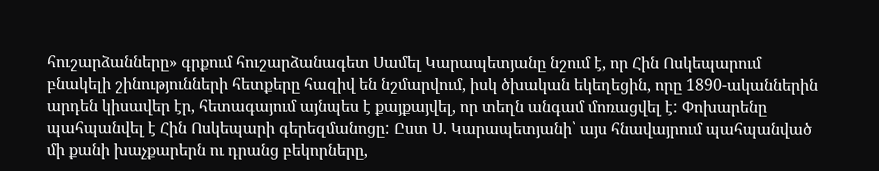հուշարձանները» գրքում հուշարձանագետ Սամել Կարապետյանը նշում է, որ Հին Ոսկեպարում բնակելի շինությունների հետքերը հազիվ են նշմարվում, իսկ ծխական եկեղեցին, որը 1890-ականներին արդեն կիսավեր էր, հետագայում այնպես է քայքայվել, որ տեղն անգամ մոռացվել է: Փոխարենը պահպանվել է Հին Ոսկեպարի գերեզմանոցը: Ըստ Ս. Կարապետյանի՝ այս հնավայրում պահպանված մի քանի խաչքարերն ու դրանց բեկորները,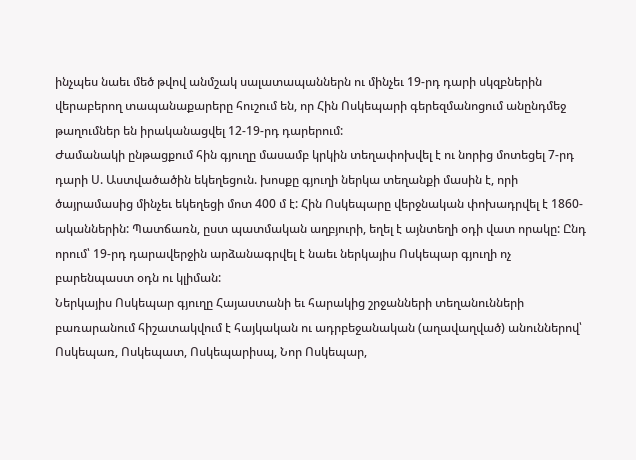ինչպես նաեւ մեծ թվով անմշակ սալատապաններն ու մինչեւ 19-րդ դարի սկզբներին վերաբերող տապանաքարերը հուշում են, որ Հին Ոսկեպարի գերեզմանոցում անընդմեջ թաղումներ են իրականացվել 12-19-րդ դարերում:
Ժամանակի ընթացքում հին գյուղը մասամբ կրկին տեղափոխվել է ու նորից մոտեցել 7-րդ դարի Ս. Աստվածածին եկեղեցուն. խոսքը գյուղի ներկա տեղանքի մասին է, որի ծայրամասից մինչեւ եկեղեցի մոտ 400 մ է: Հին Ոսկեպարը վերջնական փոխադրվել է 1860-ականներին: Պատճառն, ըստ պատմական աղբյուրի, եղել է այնտեղի օդի վատ որակը: Ընդ որում՝ 19-րդ դարավերջին արձանագրվել է նաեւ ներկայիս Ոսկեպար գյուղի ոչ բարենպաստ օդն ու կլիման:
Ներկայիս Ոսկեպար գյուղը Հայաստանի եւ հարակից շրջանների տեղանունների բառարանում հիշատակվում է հայկական ու ադրբեջանական (աղավաղված) անուններով՝ Ոսկեպառ, Ոսկեպատ, Ոսկեպարիսպ, Նոր Ոսկեպար,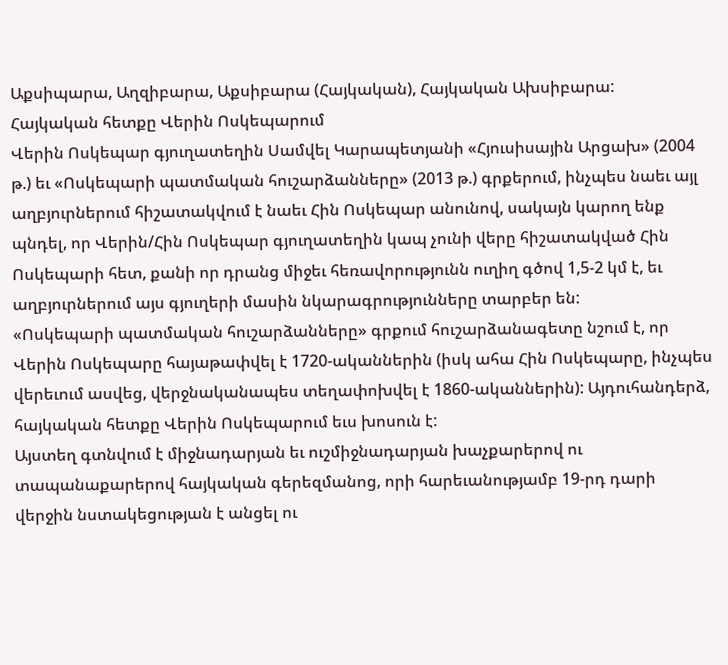Աքսիպարա, Աղզիբարա, Աքսիբարա (Հայկական), Հայկական Ախսիբարա:
Հայկական հետքը Վերին Ոսկեպարում
Վերին Ոսկեպար գյուղատեղին Սամվել Կարապետյանի «Հյուսիսային Արցախ» (2004 թ.) եւ «Ոսկեպարի պատմական հուշարձանները» (2013 թ.) գրքերում, ինչպես նաեւ այլ աղբյուրներում հիշատակվում է նաեւ Հին Ոսկեպար անունով, սակայն կարող ենք պնդել, որ Վերին/Հին Ոսկեպար գյուղատեղին կապ չունի վերը հիշատակված Հին Ոսկեպարի հետ, քանի որ դրանց միջեւ հեռավորությունն ուղիղ գծով 1,5-2 կմ է, եւ աղբյուրներում այս գյուղերի մասին նկարագրությունները տարբեր են:
«Ոսկեպարի պատմական հուշարձանները» գրքում հուշարձանագետը նշում է, որ Վերին Ոսկեպարը հայաթափվել է 1720-ականներին (իսկ ահա Հին Ոսկեպարը, ինչպես վերեւում ասվեց, վերջնականապես տեղափոխվել է 1860-ականներին): Այդուհանդերձ, հայկական հետքը Վերին Ոսկեպարում եւս խոսուն է:
Այստեղ գտնվում է միջնադարյան եւ ուշմիջնադարյան խաչքարերով ու տապանաքարերով հայկական գերեզմանոց, որի հարեւանությամբ 19-րդ դարի վերջին նստակեցության է անցել ու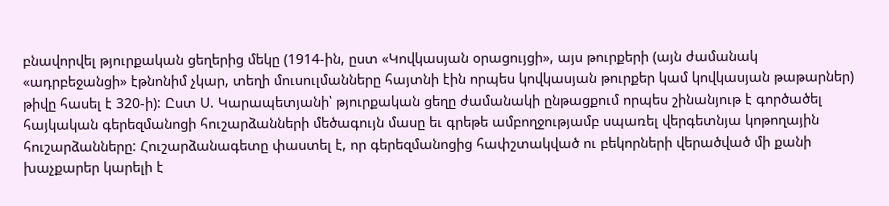բնավորվել թյուրքական ցեղերից մեկը (1914-ին, ըստ «Կովկասյան օրացույցի», այս թուրքերի (այն ժամանակ «ադրբեջանցի» էթնոնիմ չկար, տեղի մուսուլմանները հայտնի էին որպես կովկասյան թուրքեր կամ կովկասյան թաթարներ) թիվը հասել է 320-ի): Ըստ Ս. Կարապետյանի՝ թյուրքական ցեղը ժամանակի ընթացքում որպես շինանյութ է գործածել հայկական գերեզմանոցի հուշարձանների մեծագույն մասը եւ գրեթե ամբողջությամբ սպառել վերգետնյա կոթողային հուշարձանները: Հուշարձանագետը փաստել է, որ գերեզմանոցից հափշտակված ու բեկորների վերածված մի քանի խաչքարեր կարելի է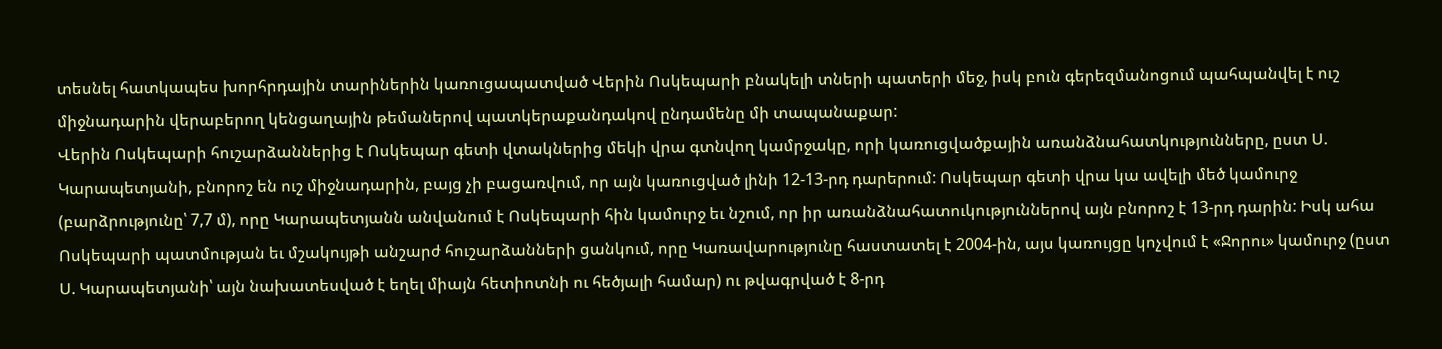տեսնել հատկապես խորհրդային տարիներին կառուցապատված Վերին Ոսկեպարի բնակելի տների պատերի մեջ, իսկ բուն գերեզմանոցում պահպանվել է ուշ միջնադարին վերաբերող կենցաղային թեմաներով պատկերաքանդակով ընդամենը մի տապանաքար:
Վերին Ոսկեպարի հուշարձաններից է Ոսկեպար գետի վտակներից մեկի վրա գտնվող կամրջակը, որի կառուցվածքային առանձնահատկությունները, ըստ Ս. Կարապետյանի, բնորոշ են ուշ միջնադարին, բայց չի բացառվում, որ այն կառուցված լինի 12-13-րդ դարերում: Ոսկեպար գետի վրա կա ավելի մեծ կամուրջ (բարձրությունը՝ 7,7 մ), որը Կարապետյանն անվանում է Ոսկեպարի հին կամուրջ եւ նշում, որ իր առանձնահատուկություններով այն բնորոշ է 13-րդ դարին: Իսկ ահա Ոսկեպարի պատմության եւ մշակույթի անշարժ հուշարձանների ցանկում, որը Կառավարությունը հաստատել է 2004-ին, այս կառույցը կոչվում է «Ջորու» կամուրջ (ըստ Ս. Կարապետյանի՝ այն նախատեսված է եղել միայն հետիոտնի ու հեծյալի համար) ու թվագրված է 8-րդ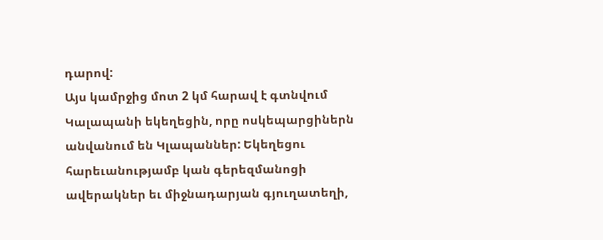դարով:
Այս կամրջից մոտ 2 կմ հարավ է գտնվում Կալապանի եկեղեցին, որը ոսկեպարցիներն անվանում են Կլապաններ: Եկեղեցու հարեւանությամբ կան գերեզմանոցի ավերակներ եւ միջնադարյան գյուղատեղի,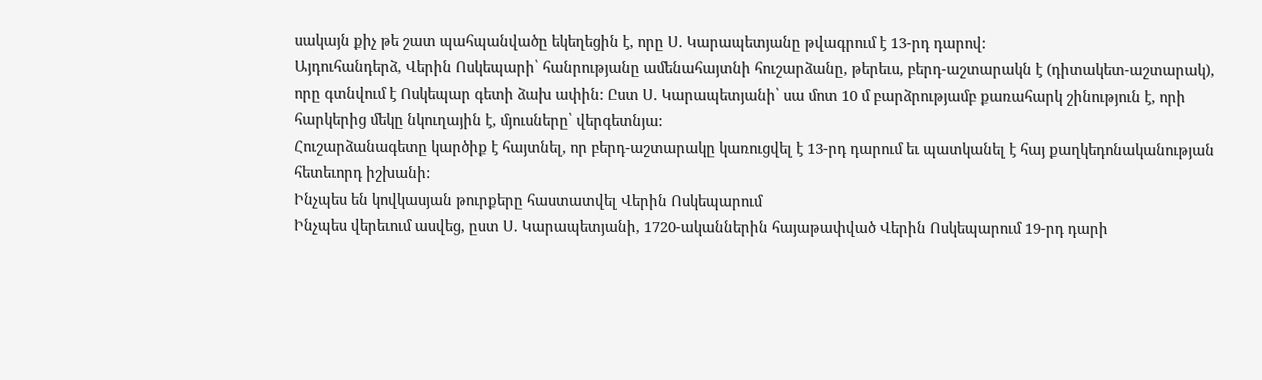սակայն քիչ թե շատ պահպանվածը եկեղեցին է, որը Ս. Կարապետյանը թվագրում է 13-րդ դարով:
Այդուհանդերձ, Վերին Ոսկեպարի՝ հանրությանը ամենահայտնի հուշարձանը, թերեւս, բերդ-աշտարակն է (դիտակետ-աշտարակ), որը գտնվում է Ոսկեպար գետի ձախ ափին: Ըստ Ս. Կարապետյանի՝ սա մոտ 10 մ բարձրությամբ քառահարկ շինություն է, որի հարկերից մեկը նկուղային է, մյուսները՝ վերգետնյա:
Հուշարձանագետը կարծիք է հայտնել, որ բերդ-աշտարակը կառուցվել է 13-րդ դարում եւ պատկանել է հայ քաղկեդոնականության հետեւորդ իշխանի:
Ինչպես են կովկասյան թուրքերը հաստատվել Վերին Ոսկեպարում
Ինչպես վերեւում ասվեց, ըստ Ս. Կարապետյանի, 1720-ականներին հայաթափված Վերին Ոսկեպարում 19-րդ դարի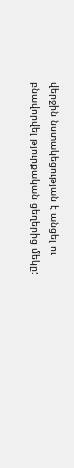վերջին նստակեցության է անցել ու բնավորվել թյուրքական ցեղերից մեկը: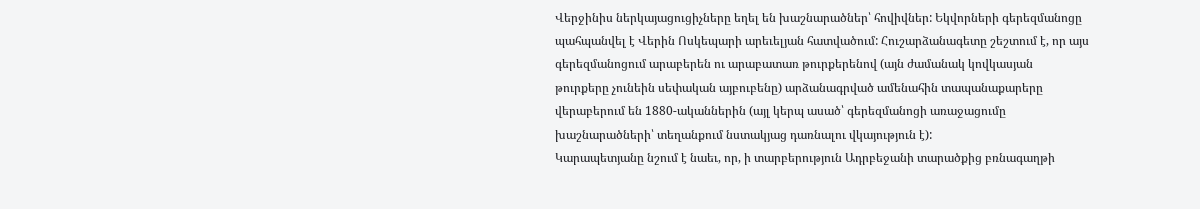Վերջինիս ներկայացուցիչները եղել են խաշնարածներ՝ հովիվներ: Եկվորների գերեզմանոցը պահպանվել է Վերին Ոսկեպարի արեւելյան հատվածում: Հուշարձանագետը շեշտում է, որ այս գերեզմանոցում արաբերեն ու արաբատառ թուրքերենով (այն ժամանակ կովկասյան թուրքերը չունեին սեփական այբուբենը) արձանագրված ամենահին տապանաքարերը վերաբերում են 1880-ականներին (այլ կերպ ասած՝ գերեզմանոցի առաջացումը խաշնարածների՝ տեղանքում նստակյաց դառնալու վկայություն է):
Կարապետյանը նշում է նաեւ, որ, ի տարբերություն Ադրբեջանի տարածքից բռնագաղթի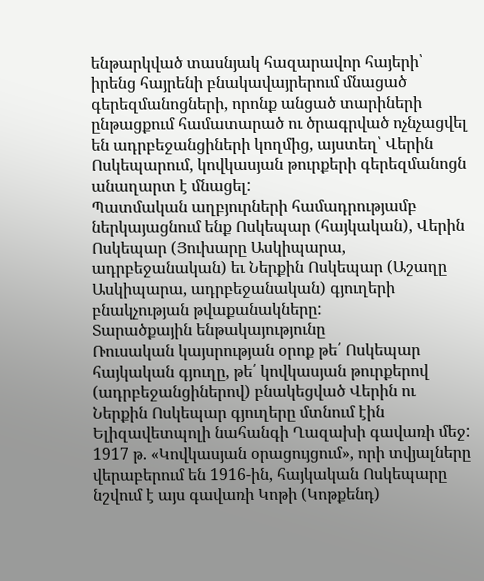ենթարկված տասնյակ հազարավոր հայերի՝ իրենց հայրենի բնակավայրերում մնացած գերեզմանոցների, որոնք անցած տարիների ընթացքում համատարած ու ծրագրված ոչնչացվել են ադրբեջանցիների կողմից, այստեղ՝ Վերին Ոսկեպարում, կովկասյան թուրքերի գերեզմանոցն անաղարտ է մնացել:
Պատմական աղբյուրների համադրությամբ ներկայացնում ենք Ոսկեպար (հայկական), Վերին Ոսկեպար (Յուխարը Ասկիպարա, ադրբեջանական) եւ Ներքին Ոսկեպար (Աշաղը Ասկիպարա, ադրբեջանական) գյուղերի բնակչության թվաքանակները:
Տարածքային ենթակայությունը
Ռուսական կայսրության օրոք թե՛ Ոսկեպար հայկական գյուղը, թե՛ կովկասյան թուրքերով (ադրբեջանցիներով) բնակեցված Վերին ու Ներքին Ոսկեպար գյուղերը մտնում էին Ելիզավետպոլի նահանգի Ղազախի գավառի մեջ: 1917 թ. «Կովկասյան օրացույցում», որի տվյալները վերաբերում են 1916-ին, հայկական Ոսկեպարը նշվում է այս գավառի Կոթի (Կոթքենդ)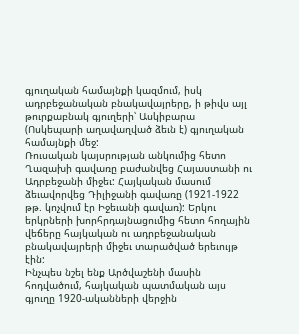գյուղական համայնքի կազմում, իսկ ադրբեջանական բնակավայրերը, ի թիվս այլ թուրքաբնակ գյուղերի՝ Ասկիբարա (Ոսկեպարի աղավաղված ձեւն է) գյուղական համայնքի մեջ:
Ռուսական կայսրության անկումից հետո Ղազախի գավառը բաժանվեց Հայաստանի ու Ադրբեջանի միջեւ: Հայկական մասում ձեւավորվեց Դիլիջանի գավառը (1921-1922 թթ. կոչվում էր Իջեւանի գավառ): Երկու երկրների խորհրդայնացումից հետո հողային վեճերը հայկական ու ադրբեջանական բնակավայրերի միջեւ տարածված երեւույթ էին:
Ինչպես նշել ենք Արծվաշենի մասին հոդվածում, հայկական պատմական այս գյուղը 1920-ականների վերջին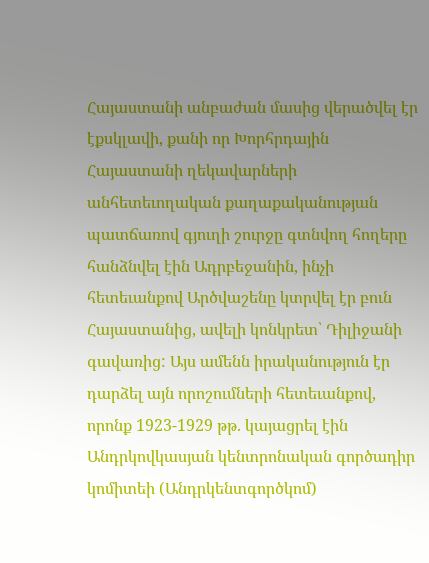Հայաստանի անբաժան մասից վերածվել էր էքսկլավի, քանի որ Խորհրդային Հայաստանի ղեկավարների անհետեւողական քաղաքականության պատճառով գյուղի շուրջը գտնվող հողերը հանձնվել էին Ադրբեջանին, ինչի հետեւանքով Արծվաշենը կտրվել էր բուն Հայաստանից, ավելի կոնկրետ՝ Դիլիջանի գավառից: Այս ամենն իրականություն էր դարձել այն որոշումների հետեւանքով, որոնք 1923-1929 թթ. կայացրել էին Անդրկովկասյան կենտրոնական գործադիր կոմիտեի (Անդրկենտգործկոմ)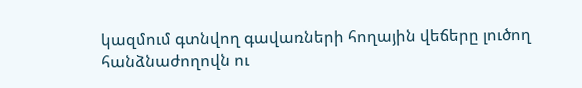կազմում գտնվող գավառների հողային վեճերը լուծող հանձնաժողովն ու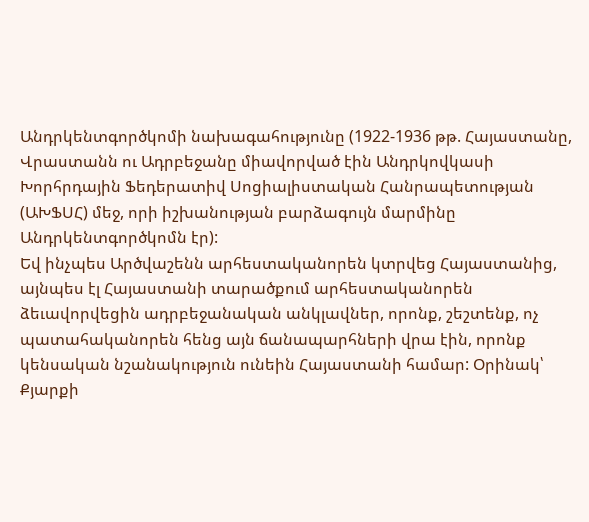Անդրկենտգործկոմի նախագահությունը (1922-1936 թթ. Հայաստանը, Վրաստանն ու Ադրբեջանը միավորված էին Անդրկովկասի Խորհրդային Ֆեդերատիվ Սոցիալիստական Հանրապետության (ԱԽՖՍՀ) մեջ, որի իշխանության բարձագույն մարմինը Անդրկենտգործկոմն էր):
Եվ ինչպես Արծվաշենն արհեստականորեն կտրվեց Հայաստանից, այնպես էլ Հայաստանի տարածքում արհեստականորեն ձեւավորվեցին ադրբեջանական անկլավներ, որոնք, շեշտենք, ոչ պատահականորեն հենց այն ճանապարհների վրա էին, որոնք կենսական նշանակություն ունեին Հայաստանի համար: Օրինակ՝ Քյարքի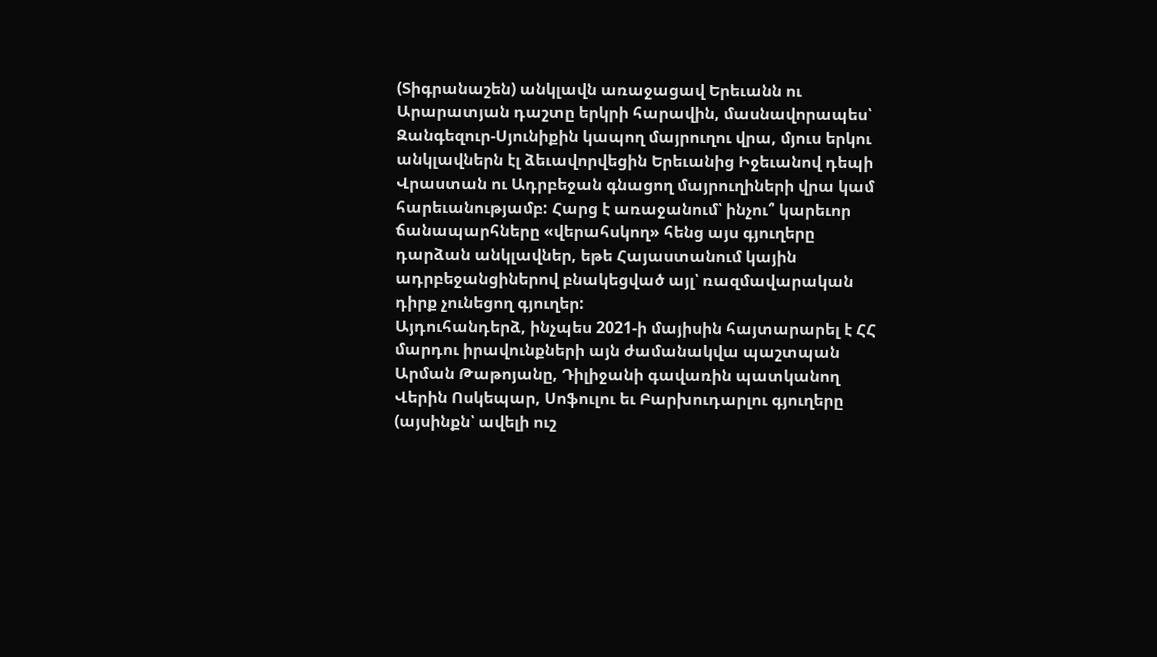(Տիգրանաշեն) անկլավն առաջացավ Երեւանն ու Արարատյան դաշտը երկրի հարավին, մասնավորապես՝ Զանգեզուր-Սյունիքին կապող մայրուղու վրա, մյուս երկու անկլավներն էլ ձեւավորվեցին Երեւանից Իջեւանով դեպի Վրաստան ու Ադրբեջան գնացող մայրուղիների վրա կամ հարեւանությամբ: Հարց է առաջանում՝ ինչու՞ կարեւոր ճանապարհները «վերահսկող» հենց այս գյուղերը դարձան անկլավներ, եթե Հայաստանում կային ադրբեջանցիներով բնակեցված այլ՝ ռազմավարական դիրք չունեցող գյուղեր:
Այդուհանդերձ, ինչպես 2021-ի մայիսին հայտարարել է ՀՀ մարդու իրավունքների այն ժամանակվա պաշտպան Արման Թաթոյանը, Դիլիջանի գավառին պատկանող Վերին Ոսկեպար, Սոֆուլու եւ Բարխուդարլու գյուղերը (այսինքն՝ ավելի ուշ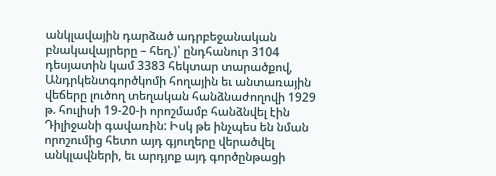անկլավային դարձած ադրբեջանական բնակավայրերը – հեղ.)՝ ընդհանուր 3104 դեսյատին կամ 3383 հեկտար տարածքով, Անդրկենտգործկոմի հողային եւ անտառային վեճերը լուծող տեղական հանձնաժողովի 1929 թ. հուլիսի 19-20-ի որոշմամբ հանձնվել էին Դիլիջանի գավառին: Իսկ թե ինչպես են նման որոշումից հետո այդ գյուղերը վերածվել անկլավների, եւ արդյոք այդ գործընթացի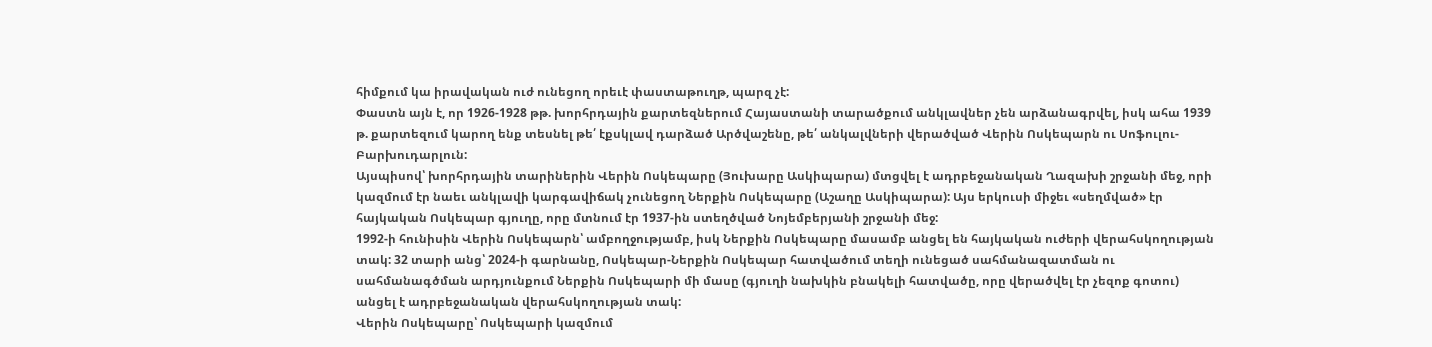հիմքում կա իրավական ուժ ունեցող որեւէ փաստաթուղթ, պարզ չէ:
Փաստն այն է, որ 1926-1928 թթ. խորհրդային քարտեզներում Հայաստանի տարածքում անկլավներ չեն արձանագրվել, իսկ ահա 1939 թ. քարտեզում կարող ենք տեսնել թե՛ էքսկլավ դարձած Արծվաշենը, թե՛ անկալվների վերածված Վերին Ոսկեպարն ու Սոֆուլու-Բարխուդարլուն:
Այսպիսով՝ խորհրդային տարիներին Վերին Ոսկեպարը (Յուխարը Ասկիպարա) մտցվել է ադրբեջանական Ղազախի շրջանի մեջ, որի կազմում էր նաեւ անկլավի կարգավիճակ չունեցող Ներքին Ոսկեպարը (Աշաղը Ասկիպարա): Այս երկուսի միջեւ «սեղմված» էր հայկական Ոսկեպար գյուղը, որը մտնում էր 1937-ին ստեղծված Նոյեմբերյանի շրջանի մեջ:
1992-ի հունիսին Վերին Ոսկեպարն՝ ամբողջությամբ, իսկ Ներքին Ոսկեպարը մասամբ անցել են հայկական ուժերի վերահսկողության տակ: 32 տարի անց՝ 2024-ի գարնանը, Ոսկեպար-Ներքին Ոսկեպար հատվածում տեղի ունեցած սահմանազատման ու սահմանագծման արդյունքում Ներքին Ոսկեպարի մի մասը (գյուղի նախկին բնակելի հատվածը, որը վերածվել էր չեզոք գոտու) անցել է ադրբեջանական վերահսկողության տակ:
Վերին Ոսկեպարը՝ Ոսկեպարի կազմում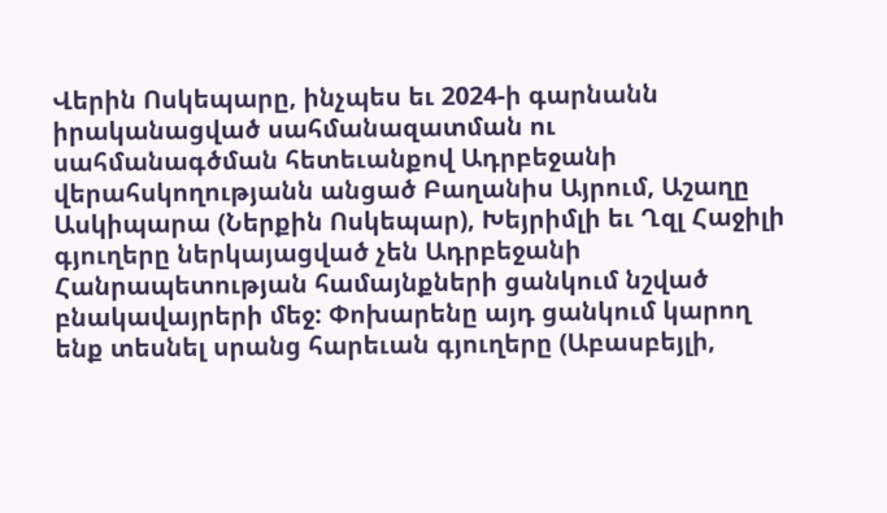Վերին Ոսկեպարը, ինչպես եւ 2024-ի գարնանն իրականացված սահմանազատման ու սահմանագծման հետեւանքով Ադրբեջանի վերահսկողությանն անցած Բաղանիս Այրում, Աշաղը Ասկիպարա (Ներքին Ոսկեպար), Խեյրիմլի եւ Ղզլ Հաջիլի գյուղերը ներկայացված չեն Ադրբեջանի Հանրապետության համայնքների ցանկում նշված բնակավայրերի մեջ: Փոխարենը այդ ցանկում կարող ենք տեսնել սրանց հարեւան գյուղերը (Աբասբեյլի,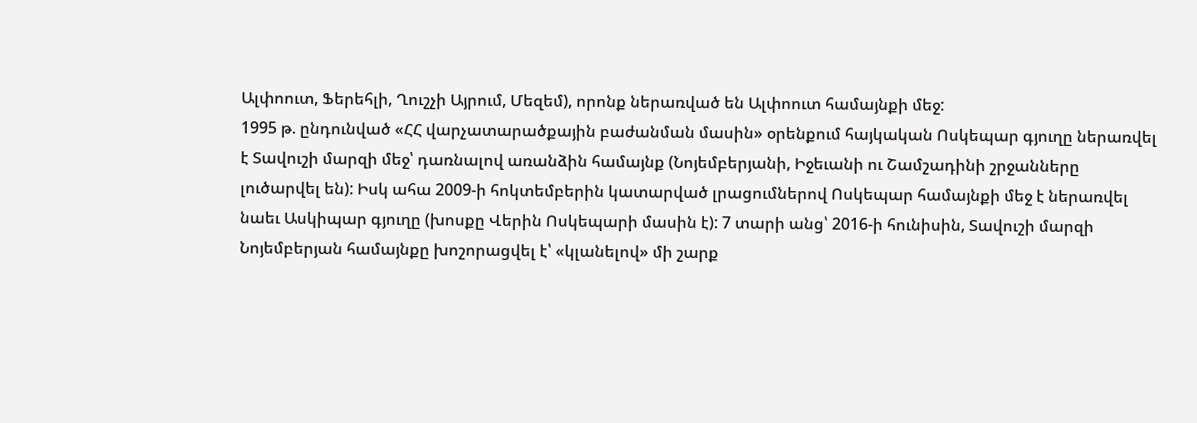Ալփոուտ, Ֆերեհլի, Ղուշչի Այրում, Մեզեմ), որոնք ներառված են Ալփոուտ համայնքի մեջ:
1995 թ. ընդունված «ՀՀ վարչատարածքային բաժանման մասին» օրենքում հայկական Ոսկեպար գյուղը ներառվել է Տավուշի մարզի մեջ՝ դառնալով առանձին համայնք (Նոյեմբերյանի, Իջեւանի ու Շամշադինի շրջանները լուծարվել են): Իսկ ահա 2009-ի հոկտեմբերին կատարված լրացումներով Ոսկեպար համայնքի մեջ է ներառվել նաեւ Ասկիպար գյուղը (խոսքը Վերին Ոսկեպարի մասին է): 7 տարի անց՝ 2016-ի հունիսին, Տավուշի մարզի Նոյեմբերյան համայնքը խոշորացվել է՝ «կլանելով» մի շարք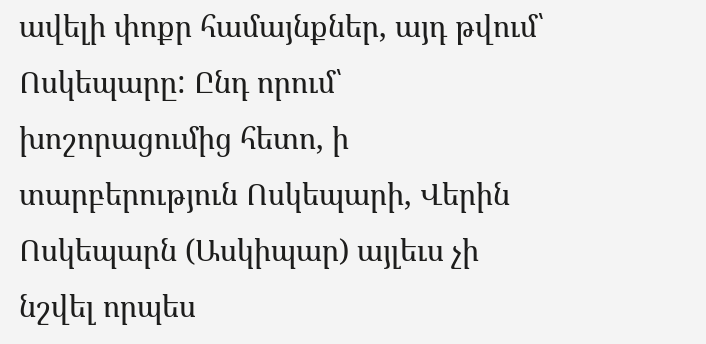ավելի փոքր համայնքներ, այդ թվում՝ Ոսկեպարը: Ընդ որում՝ խոշորացումից հետո, ի տարբերություն Ոսկեպարի, Վերին Ոսկեպարն (Ասկիպար) այլեւս չի նշվել որպես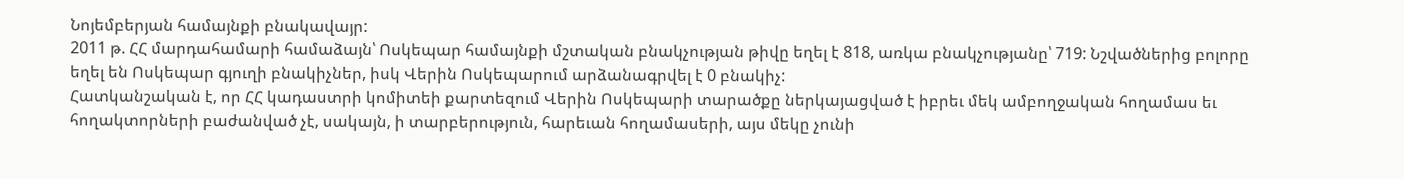Նոյեմբերյան համայնքի բնակավայր:
2011 թ. ՀՀ մարդահամարի համաձայն՝ Ոսկեպար համայնքի մշտական բնակչության թիվը եղել է 818, առկա բնակչությանը՝ 719: Նշվածներից բոլորը եղել են Ոսկեպար գյուղի բնակիչներ, իսկ Վերին Ոսկեպարում արձանագրվել է 0 բնակիչ:
Հատկանշական է, որ ՀՀ կադաստրի կոմիտեի քարտեզում Վերին Ոսկեպարի տարածքը ներկայացված է իբրեւ մեկ ամբողջական հողամաս եւ հողակտորների բաժանված չէ, սակայն, ի տարբերություն, հարեւան հողամասերի, այս մեկը չունի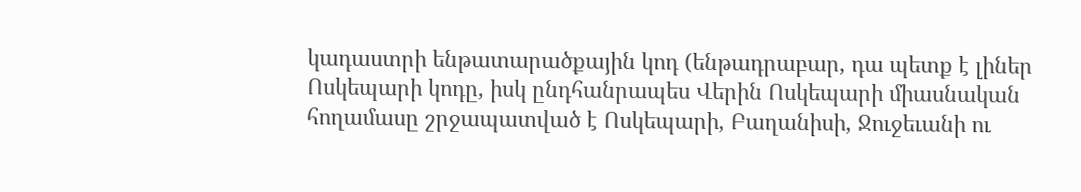կադաստրի ենթատարածքային կոդ (ենթադրաբար, դա պետք է լիներ Ոսկեպարի կոդը, իսկ ընդհանրապես Վերին Ոսկեպարի միասնական հողամասը շրջապատված է Ոսկեպարի, Բաղանիսի, Ջուջեւանի ու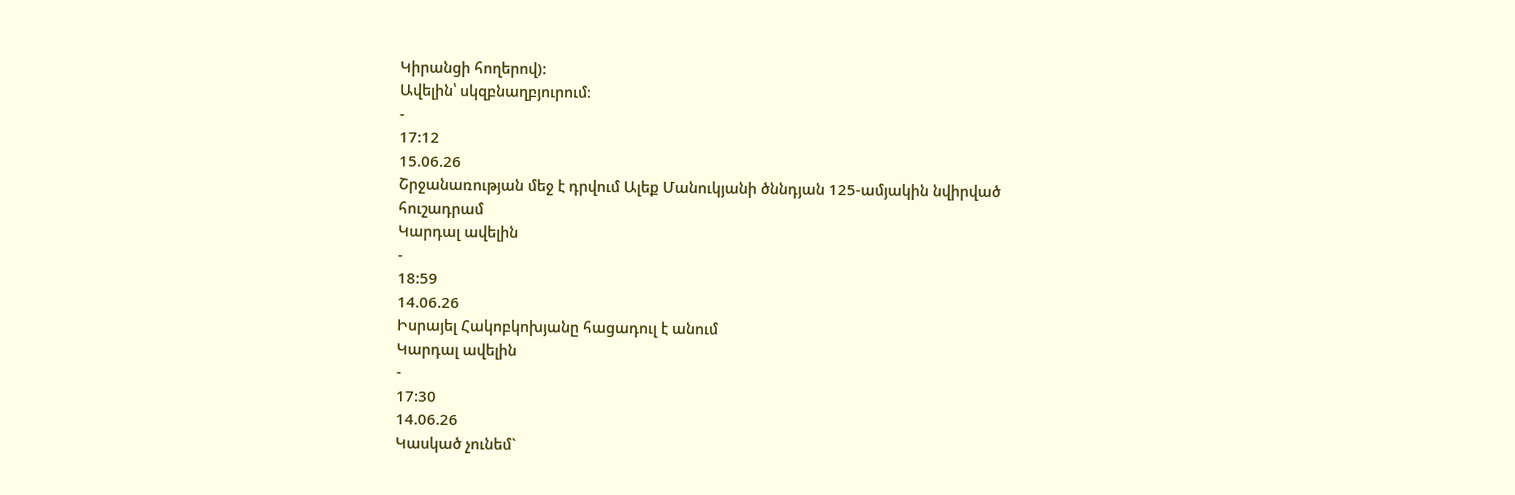Կիրանցի հողերով):
Ավելին՝ սկզբնաղբյուրում։
-
17:12
15.06.26
Շրջանառության մեջ է դրվում Ալեք Մանուկյանի ծննդյան 125-ամյակին նվիրված հուշադրամ
Կարդալ ավելին
-
18:59
14.06.26
Իսրայել Հակոբկոխյանը հացադուլ է անում
Կարդալ ավելին
-
17:30
14.06.26
Կասկած չունեմ`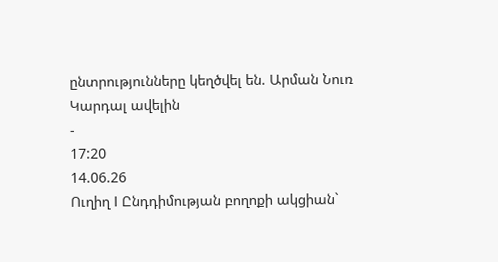ընտրությունները կեղծվել են. Արման Նուռ
Կարդալ ավելին
-
17:20
14.06.26
Ուղիղ I Ընդդիմության բողոքի ակցիան`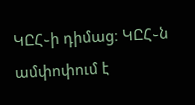ԿԸՀ֊ի դիմաց։ ԿԸՀ֊ն ամփոփում է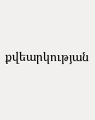քվեարկության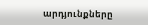արդյունքները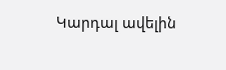Կարդալ ավելին